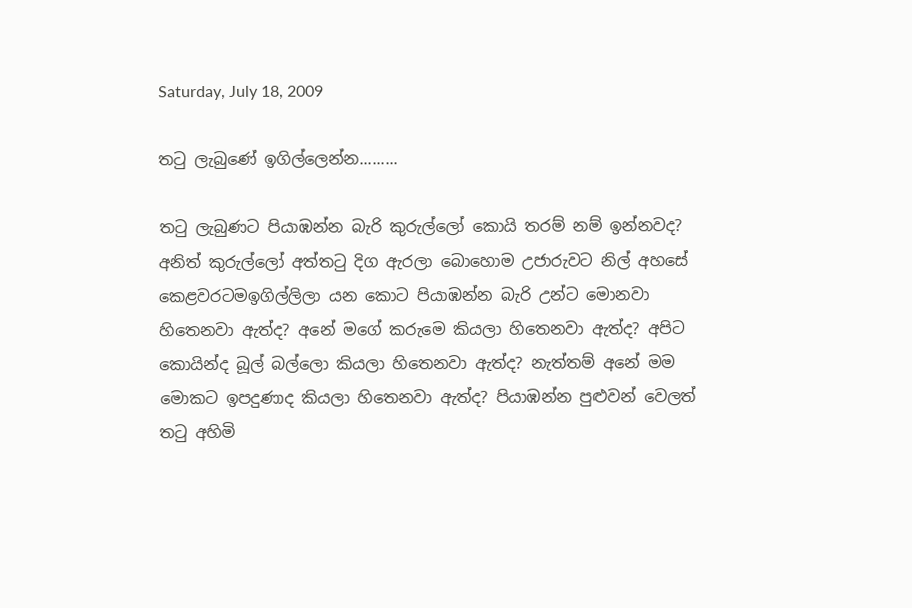Saturday, July 18, 2009

තටු ලැබුණේ ඉගිල්ලෙන්න.........

තටු ලැබුණට පියාඹන්න බැරි කුරුල්ලෝ කොයි තරම් නම් ඉන්නවද? අනිත් කුරුල්ලෝ අත්තටු දිග ඇරලා බොහොම උජාරුවට නිල් අහසේ කෙළවරටමඉගිල්ලිලා යන කොට පියාඹන්න බැරි උන්ට මොනවා හිතෙනවා ඇත්ද? අනේ මගේ කරුමෙ කියලා හිතෙනවා ඇත්ද? අපිට කොයින්ද බූල් බල්ලො කියලා හිතෙනවා ඇත්ද? නැත්තම් අනේ මම මොකට ඉපදුණාද කියලා හිතෙනවා ඇත්ද? පියාඹන්න පුළුවන් වෙලත් තටු අහිමි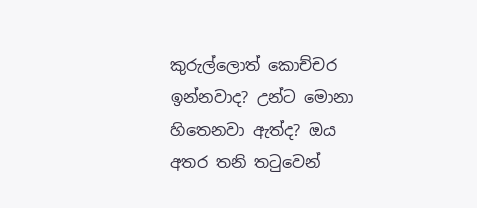කුරුල්ලොත් කොච්චර ඉන්නවාද? උන්ට මොනා හිතෙනවා ඇත්ද? ඔය අතර තනි තටුවෙන්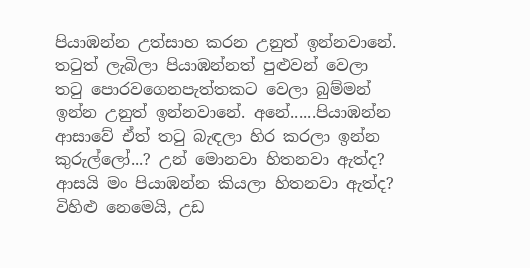පියාඹන්න උත්සාහ කරන උනුත් ඉන්නවානේ. තටුත් ලැබිලා පියාඹන්නත් පුළුවන් වෙලා තටු පොරවගෙනපැත්තකට වෙලා බුම්මන් ඉන්න උනුත් ඉන්නවානේ. අනේ......පියාඹන්න ආසාවේ ඒත් තටු බැඳලා හිර කරලා ඉන්න කුරුල්ලෝ...? උන් මොනවා හිතනවා ඇත්ද? ආසයි මං පියාඹන්න කියලා හිතනවා ඇත්ද? විහිළු නෙමෙයි, උඩ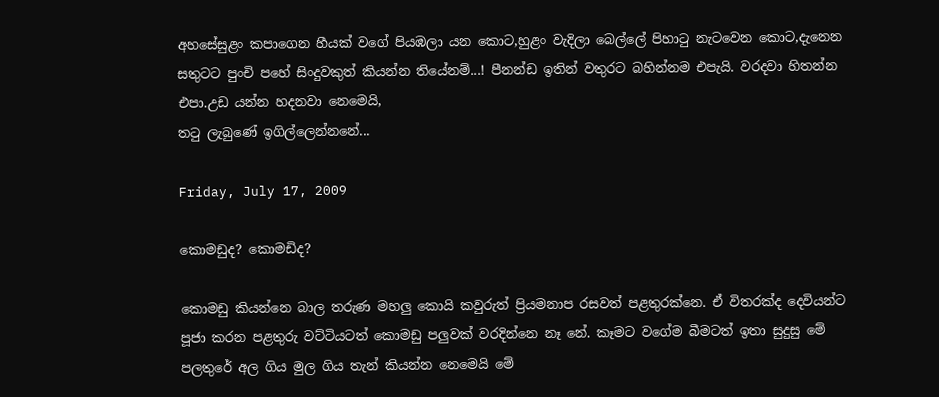අහසේසුළං කපාගෙන හීයක් වගේ පියඹලා යන කොට,හුළං වැදිලා බෙල්ලේ පිහාටු නැටවෙන කොට,දැනෙන සතුටට පුංචි පහේ සිංදුවකුත් කියන්න තියේනම්...! පීනන්ඩ ඉතින් වතුරට බහින්නම එපැයි. වරදවා හිතන්න එපා.උඩ යන්න හදනවා නෙමෙයි,
තටු ලැබුණේ ඉගිල්ලෙන්නනේ...

Friday, July 17, 2009

කොමඩුද? කොමඩිද?

කොමඩු කියන්නෙ බාල තරුණ මහලු කොයි කවුරුත් ප්‍රියමනාප රසවත් පළතුරක්නෙ. ඒ විතරක්ද දෙවියන්ට පූජා කරන පළතුරු වට්ටියටත් කොමඩු පලුවක් වරදින්නෙ නෑ නේ. කෑමට වගේම බීමටත් ඉතා සුදුසු මේ පලතුරේ අල ගිය මුල ගිය තැන් කියන්න නෙමෙයි මේ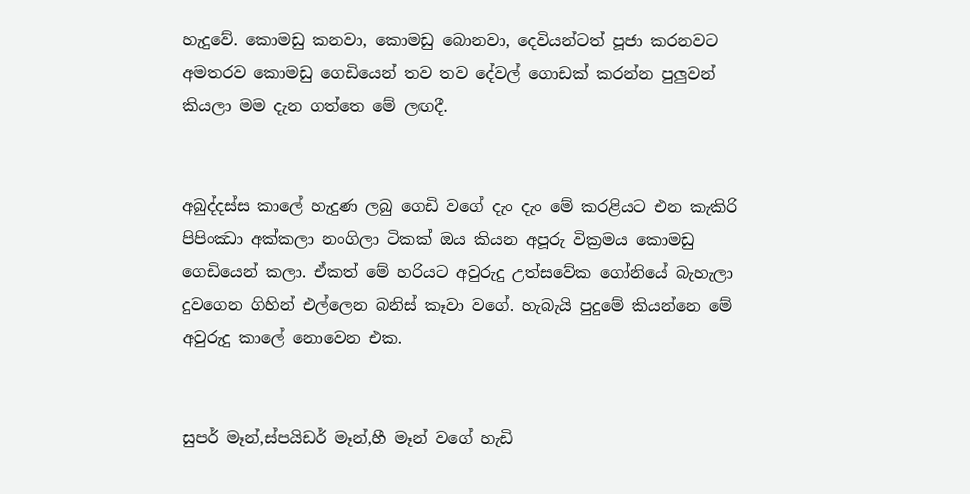හැදුවේ. කොමඩු කනවා, කොමඩු බොනවා, දෙවියන්ටත් පූජා කරනවට අමතරව කොමඩු ගෙඩියෙන් තව තව දේවල් ගොඩක් කරන්න පුලුවන් කියලා මම දැන ගත්තෙ මේ ලඟදී.


අබුද්දස්ස කාලේ හැදුණ ලබු ගෙඩි වගේ දැං දැං මේ කරළියට එන කැකිරි පිපිංඣා අක්කලා නංගිලා ටිකක් ඔය කියන අපූරු වික්‍රමය කොමඩු ගෙඩියෙන් කලා. ඒකත් මේ හරියට අවුරුදු උත්සවේක ගෝනියේ බැහැලා දුවගෙන ගිහින් එල්ලෙන බනිස් කෑවා වගේ. හැබැයි පුදුමේ කියන්නෙ මේ අවුරුදු කාලේ නොවෙන එක.


සුපර් මෑන්,ස්පයිඩර් මෑන්,හී මෑන් වගේ හැඩි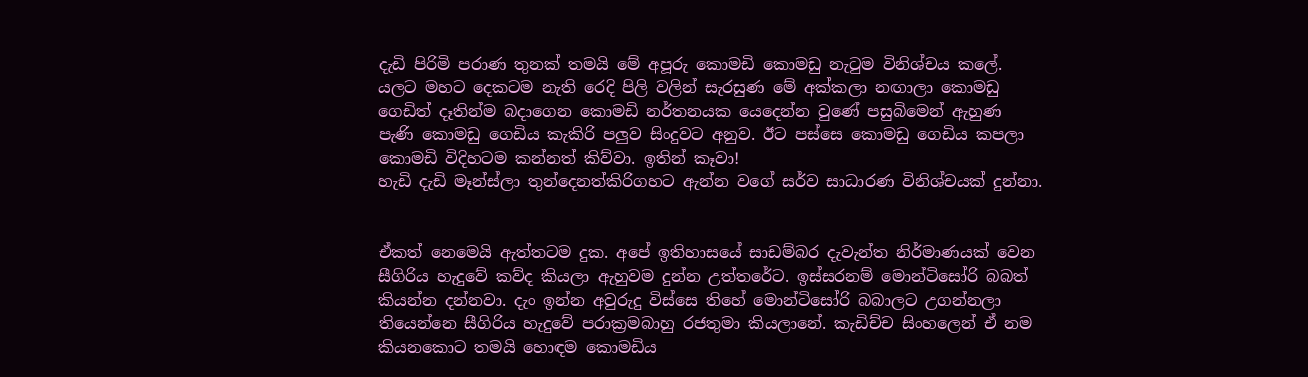දැඩි පිරිමි පරාණ තුනක් තමයි මේ අපූරු කොමඩි කොමඩු නැටුම විනිශ්චය කලේ. යලට මහ‍ට දෙකටම නැති රෙදි පිලි වලින් සැරසුණ මේ අක්කලා නඟාලා කොමඩු ගෙඩිත් දෑතින්ම බදාගෙන කොමඩි නර්තනයක යෙදෙන්න වු‍ණේ පසුබිමෙන් ඇහුණ පැණි කොමඩු ගෙඩිය කැකිරි පලුව සිංදුවට අනුව. ඊට පස්සෙ කොමඩු ගෙඩිය කපලා කොමඩි විදිහටම කන්නත් කිව්වා. ඉතින් කෑවා!
හැඩි දැඩි මෑන්ස්ලා තුන්දෙනත්කිරිගහට ඇන්න වගේ සර්ව සාධාරණ විනිශ්චයක් දුන්නා.


ඒකත් නෙමෙයි ඇත්තටම දුක. අපේ ඉතිහාසයේ සාඩම්බර දැවැන්ත නිර්මාණයක් වෙන සීගිරිය හැදුවේ කව්ද කියලා ඇහුවම දුන්න උත්තරේට. ඉස්සරනම් මොන්ටිසෝරි බබත් කියන්න දන්නවා. දැං ඉන්න අවුරුදු විස්සෙ තිහේ මොන්ටිසෝරි බබාලට උගන්නලා තියෙන්නෙ සීගිරිය හැදුවේ පරාක්‍රමබාහු රජතුමා කියලානේ. කැඩිච්ච සිංහලෙන් ඒ නම කියනකොට තමයි හොඳම කොමඩිය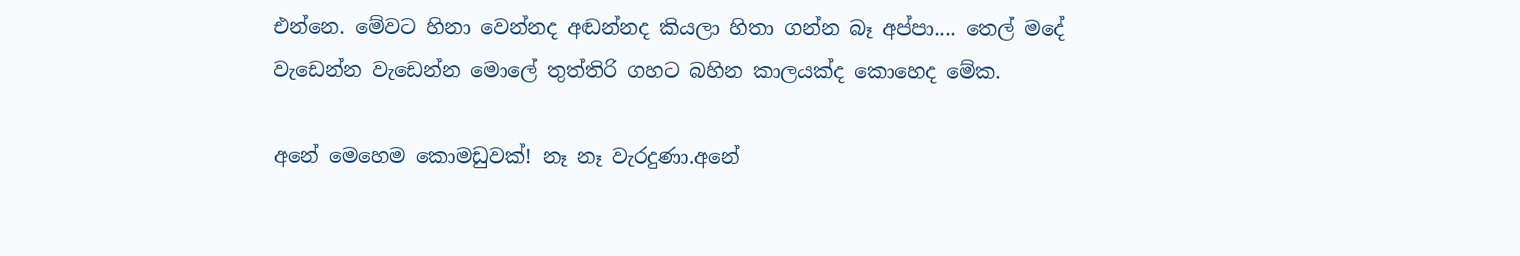එන්නෙ. මේවට හිනා වෙන්නද අඬන්නද කියලා හිතා ගන්න බෑ අප්පා.... තෙල් මදේ වැඩෙන්න වැඩෙන්න මොලේ තුත්තිරි ගහට බහින කාලයක්ද කොහෙද මේක.

අනේ මෙහෙම කොමඩුවක්! නෑ නෑ වැරදුණා.අනේ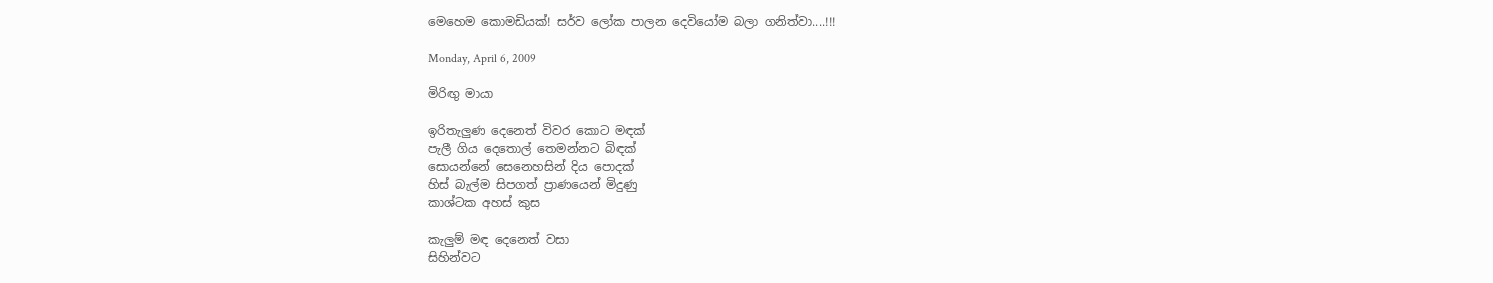මෙහෙම කොමඩියක්! සර්ව ලෝක පාලන දෙවියෝම බලා ගනිත්වා....!!!

Monday, April 6, 2009

මිරිඟු මායා

ඉරිතැලුණ දෙනෙත් විවර කොට මඳක්
පැලී ගිය දෙතොල් තෙමන්නට බිඳක්
සොයන්නේ සෙනෙහසින් දිය පොදක්
හිස් බැල්ම සිපගත් ප්‍රාණයෙන් මිදුණු
කාශ්ටක අහස් කුස

කැලුම් මඳ දෙනෙත් වසා
සිහින්වට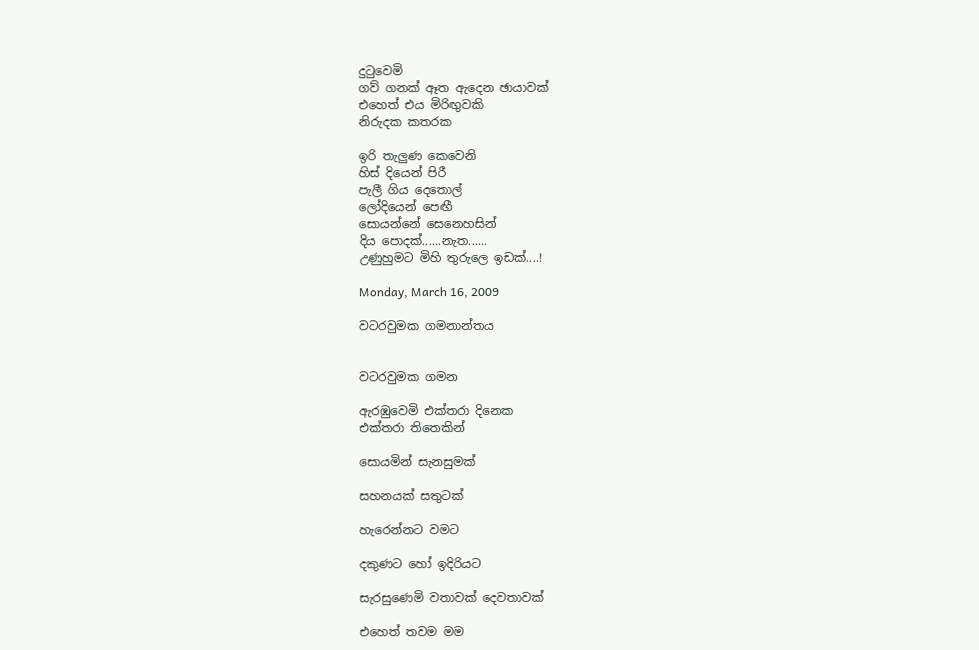දුටුවෙමි
ගව් ගනක් ඈත ඇදෙන ඡායාවක්
එහෙත් එය මිරිඟුවකි
නිරුදක කතරක

ඉරි තැලුණ කෙවෙනි
හිස් දියෙන් පිරී
පැලී ගිය දෙතොල්
ලෝදියෙන් පෙඟී
සොයන්නේ සෙනෙහසින්
දිය පොදක්......නැත......
උණුහුමට මිහි තුරුලෙ ඉඩක්....!

Monday, March 16, 2009

වටරවුමක ගමනාන්තය


වටරවුමක ගමන

ඇරඹුවෙමි එක්තරා දිනෙක
එක්තරා තිතෙකින්

සොයමින් සැනසුමක්

සහනයක් සතුටක්

හැරෙන්නට වමට

දකුණට හෝ ඉදිරියට

සැරසුණෙමි වතාවක් දෙවතාවක්

එහෙත් තවම මම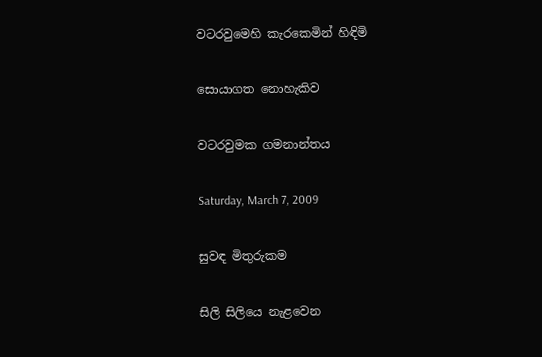වටරවුමෙහි කැරකෙමින් හිඳිමි

සොයාගත නොහැකිව

වටරවුමක ගමනාන්තය

Saturday, March 7, 2009

සුවඳ මිතුරුකම

සිලි සිලියෙ නැළවෙන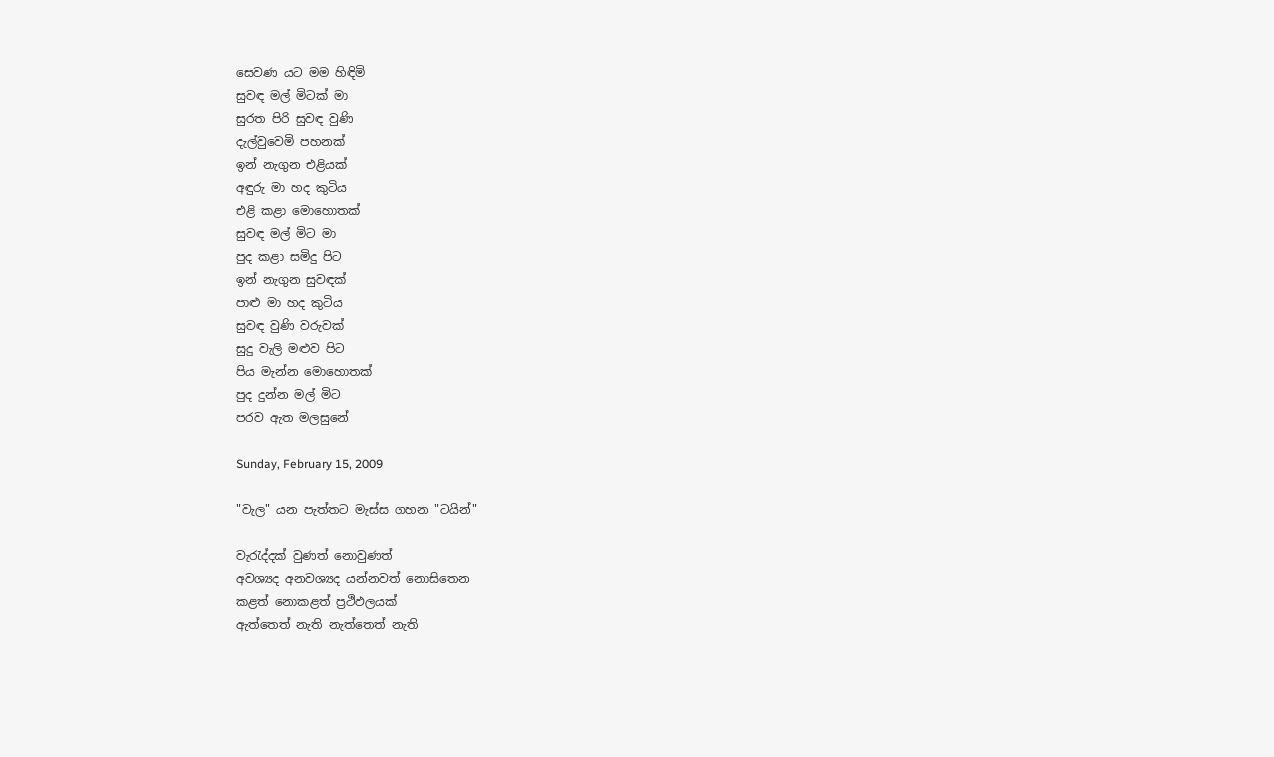සෙවණ යට මම හිඳිමි
සුවඳ මල් මිටක් මා
සුරත පිරි සුවඳ වුණි
දැල්වුවෙමි පහනක්
ඉන් නැගුන එළියක්
අඳුරු මා හද කුටිය
එළි කළා මොහොතක්
සුවඳ මල් මිට මා
පුද කළා සමිදු පිට
ඉන් නැගුන සුවඳක්
පාළු මා හද කුටිය
සුවඳ වුණි වරුවක්
සුදු වැලි මළුව පිට
පිය මැන්න මොහොතක්
පුද දුන්න මල් මිට
පරව ඇත මලසුනේ

Sunday, February 15, 2009

"වැල" යන පැත්තට මැස්ස ගහන "ටයින්"

වැරැද්දක් වුණත් නොවුණත්
අවශ්‍යද අනවශ්‍යද යන්නවත් නොසිතෙන
කළත් නොකළත් ප්‍රථිඵලයක්
ඇත්තෙත් නැති නැත්තෙත් නැති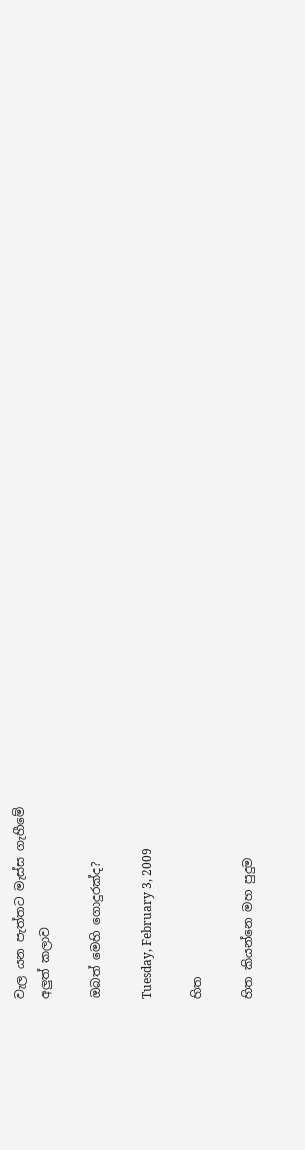වැල යන පැත්තට මැස්ස ගැහීමේ
අලුත් කලාව

ඔබත් මෙහි ගොදුරක්ද?

Tuesday, February 3, 2009

හිත

හිත කියන්නෙ මහ පුදුම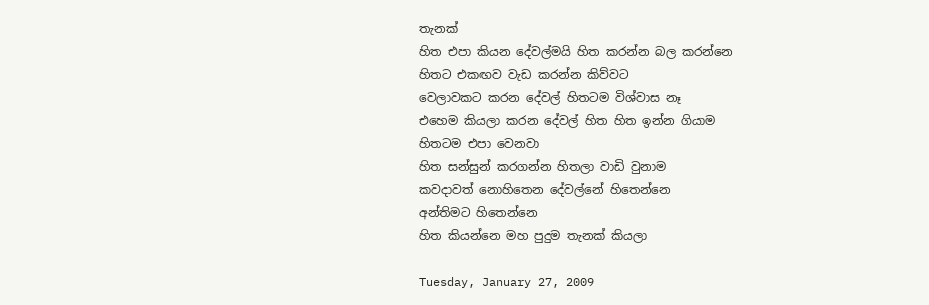තැනක්
හිත එපා කියන දේවල්මයි හිත කරන්න බල කරන්නෙ
හිතට එකඟව වැඩ කරන්න කිව්වට
වෙලාවකට කරන දේවල් හිතටම විශ්වාස නෑ‍
එහෙම කියලා කරන දේවල් හිත හිත ඉන්න ගියාම
හිතටම එපා වෙනවා
හිත සන්සුන් කරගන්න හිතලා වාඩි වුනාම
කවදාවත් නොහි‍තෙන දේවල්නේ හිතෙන්නෙ
අන්තිමට හිතෙන්නෙ
හිත කියන්නෙ මහ පුදුම තැනක් කියලා

Tuesday, January 27, 2009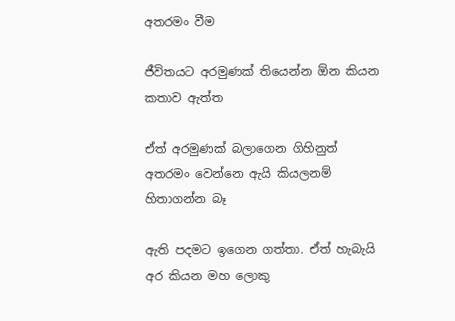අතරමං වීම

ජීවිතයට අරමුණක් තියෙන්න ඕන කියන කතාව ඇත්ත

ඒත් අරමුණක් බලාගෙන ගිහිනුත් අතරමං වෙන්නෙ ඇයි කියලනම් හිතාගන්න බෑ

ඇති පදමට ඉගෙන ගත්තා. ඒත් හැබැයි අර කියන මහ ලොකු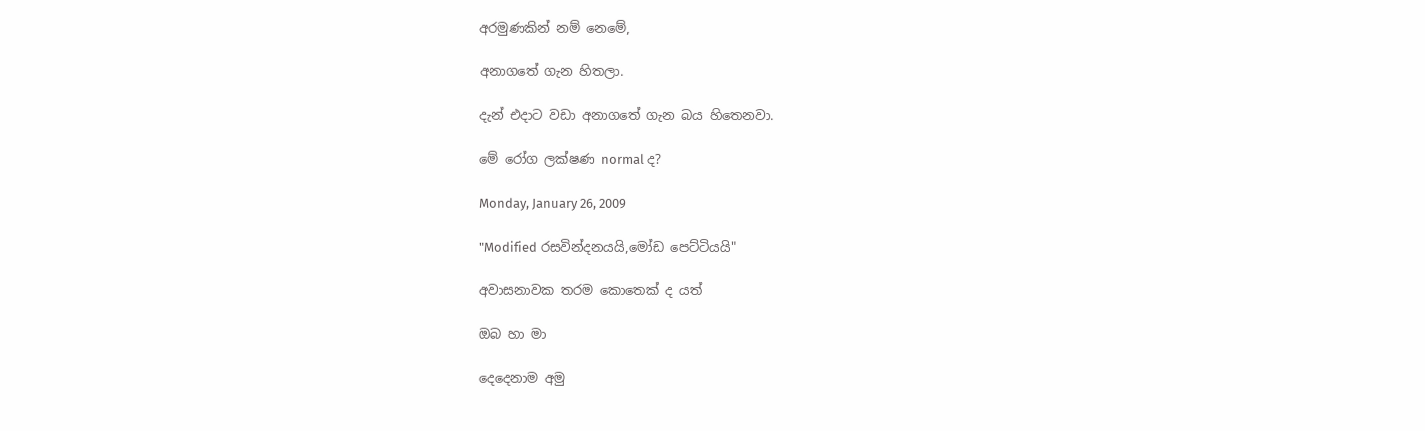අරමුණකින් නම් නෙමේ,

අනාගතේ ගැන හිතලා.

දැන් එදාට වඩා අනාගතේ ගැන බය හිතෙනවා.

මේ රෝග ලක්ෂණ normal ද?

Monday, January 26, 2009

"Modified රසවින්දනයයි,මෝඩ පෙට්ටියයි"

අවාසනාවක තරම කොතෙක් ද යත්

ඔබ හා මා

දෙදෙනාම අමු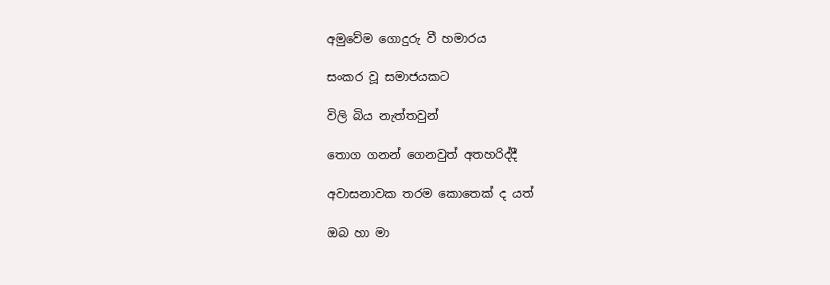අමුවේම ගොදුරු වී හමාරය

සංකර වූ සමාජයකට

විලි බිය නැත්තවුන්

තොග ගනන් ගෙනවුත් අතහරිද්දී

අවාසනාවක තරම කොතෙක් ද යත්

ඔබ හා මා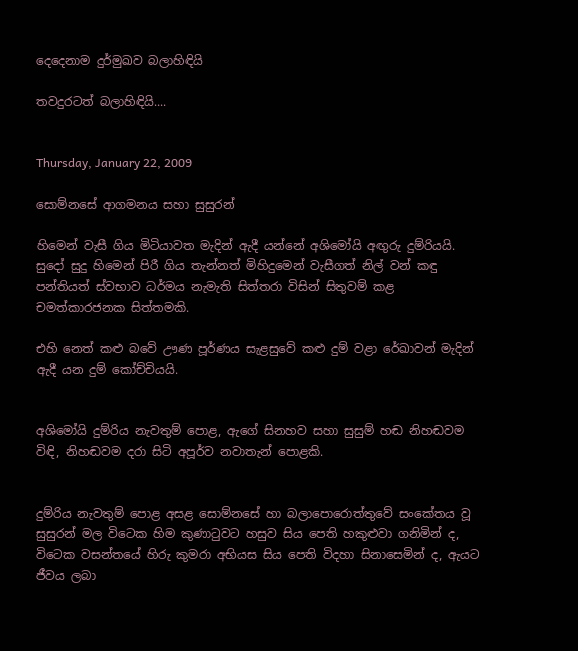දෙදෙනාම දුර්මුඛව බලාහිඳියි

තවදුරටත් බලාහිඳියි....


Thursday, January 22, 2009

සොම්නසේ ආගමනය සහා සුසුරන්

හිමෙන් වැසී ගිය මිටියාවත මැදින් ඇදී යන්නේ අශිමෝයි අඟුරු දුම්රියයි. සුදෝ සුදු හිමෙන් පිරී ගිය තැන්නත් මිහිදුමෙන් වැසීගත් නිල් වන් කඳු පන්තියත් ස්වභාව ධර්මය නැමැති සිත්තරා විසින් සිතුවම් කළ චමත්කාරජනක සිත්තමකි.

එහි නෙත් කළු බවේ ඌණ පූර්ණය සැළසුවේ කළු දුම් වළා රේඛාවන් මැදින් ඇදී යන දුම් කෝච්චියයි.


අශිමෝයි දුම්රිය නැවතුම් පොළ, ඇගේ සිනහව සහා සුසුම් හඬ නිහඬවම විඳි, නිහඬවම දරා සිටි අපූර්ව නවාතැන් පොළකි.


දුම්රිය නැවතුම් පොළ අසළ සොම්නසේ හා බලාපොරොත්තුවේ සංකේතය වූ සුසුරන් මල විටෙක හිම කුණාටුවට හසුව සිය පෙති හකුළුවා ගනිමින් ද, විටෙක වසන්තයේ හිරු කුමරා අභියස සිය පෙති විදහා සිනාසෙමින් ද, ඇයට ජීවය ලබා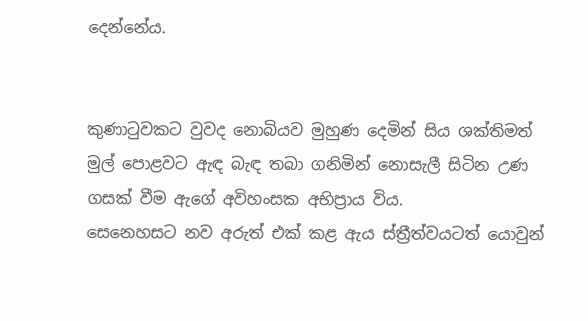දෙන්නේය.


කුණාටුවකට වුවද නොබියව මුහුණ දෙමින් සිය ශක්තිමත් මුල් පොළවට ඇඳ බැඳ තබා ගනිමින් නොසැලී සිටින උණ ගසක් වීම ඇගේ අවිහංසක අභිප්‍රාය විය.
සෙනෙහසට නව අරුත් එක් කළ ඇය ස්ත්‍රීත්වයටත් යොවුන්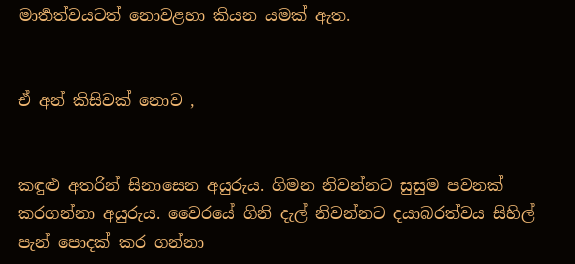මාර්‍තත්වයටත් නොවළහා කියන යමක් ඇත.


ඒ අන් කිසිවක් නොව ,


කඳුළු අතරින් සිනාසෙන අයුරුය. ගිමන නිවන්නට සුසුම පවනක් කරගන්නා අයුරුය. වෛරයේ ගිනි දැල් නිවන්නට දයාබරත්වය සිහිල් පැන් පොදක් කර ගන්නා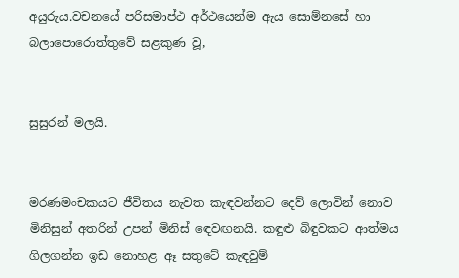අයුරුය.වචනයේ පරිසමාප්ථ අර්ථයෙන්ම ඇය සොම්නසේ හා බලාපොරොත්තුවේ සළකුණ වූ,


සුසුරන් මලයි.


මරණමංචකයට ජීවිතය නැවත කැඳවන්නට දෙව් ලොවින් නොව මිනිසුන් අතරින් උපන් මිනිස් ඳෙවඟනයි. කඳුළු බිඳුවකට ආත්මය ගිලගන්න ඉඩ නොහළ ඈ සතුටේ කැඳවුම්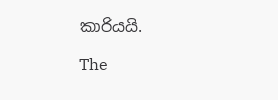කාරියයි.

The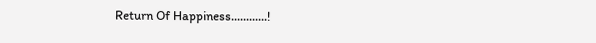Return Of Happiness............!